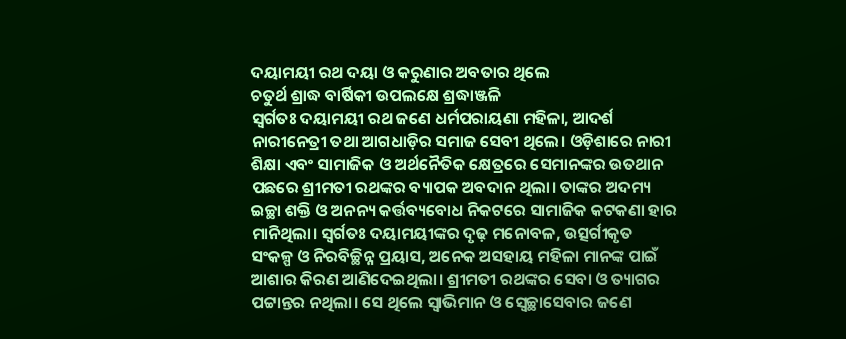ଦୟାମୟୀ ରଥ ଦୟା ଓ କରୁଣାର ଅବତାର ଥିଲେ
ଚତୁର୍ଥ ଶ୍ରାଦ୍ଧ ବାର୍ଷିକୀ ଉପଲକ୍ଷେ ଶ୍ରଦ୍ଧାଞ୍ଜଳି
ସ୍ୱର୍ଗତଃ ଦୟାମୟୀ ରଥ ଜଣେ ଧର୍ମପରାୟଣା ମହିଳା, ଆଦର୍ଶ ନାରୀନେତ୍ରୀ ତଥା ଆଗଧାଡ଼ିର ସମାଜ ସେବୀ ଥିଲେ। ଓଡ଼ିଶାରେ ନାରୀ ଶିକ୍ଷା ଏବଂ ସାମାଜିକ ଓ ଅର୍ଥନୈତିକ କ୍ଷେତ୍ରରେ ସେମାନଙ୍କର ଉତଥାନ ପଛରେ ଶ୍ରୀମତୀ ରଥଙ୍କର ବ୍ୟାପକ ଅବଦାନ ଥିଲା। ତାଙ୍କର ଅଦମ୍ୟ ଇଚ୍ଛା ଶକ୍ତି ଓ ଅନନ୍ୟ କର୍ତ୍ତବ୍ୟବୋଧ ନିକଟରେ ସାମାଜିକ କଟକଣା ହାର ମାନିଥିଲା। ସ୍ୱର୍ଗତଃ ଦୟାମୟୀଙ୍କର ଦୃଢ଼ ମନୋବଳ, ଉତ୍ସର୍ଗୀକୃତ ସଂକଳ୍ପ ଓ ନିରବିଚ୍ଛିନ୍ନ ପ୍ରୟାସ, ଅନେକ ଅସହାୟ ମହିଳା ମାନଙ୍କ ପାଇଁ ଆଶାର କିରଣ ଆଣିଦେଇଥିଲା। ଶ୍ରୀମତୀ ରଥଙ୍କର ସେବା ଓ ତ୍ୟାଗର ପଟ୍ଟାନ୍ତର ନଥିଲା। ସେ ଥିଲେ ସ୍ୱାଭିମାନ ଓ ସ୍ୱେଚ୍ଛାସେବାର ଜଣେ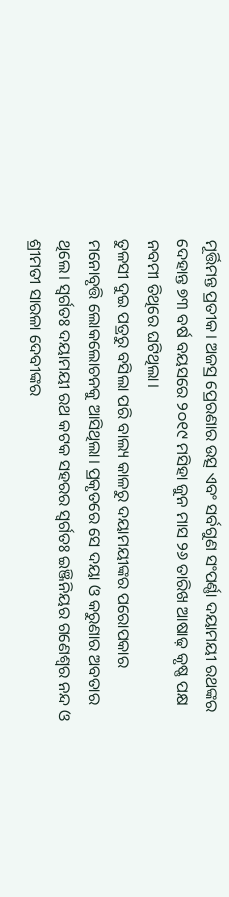ମୂର୍ତ୍ତିମନ୍ତ ପ୍ରତୀକ। ଅଜସ୍ର ପ୍ରେରଣାର ଉତ୍ସ ଏବଂ ସର୍ବଗୁଣ ସଂପର୍ଣ୍ଣା ଦୟାମୟୀ ରଥଙ୍କର ଦେହାନ୍ତ ୭୩ ବର୍ଷ ବୟସରେ ୨୦୧୯ ମସିହା ଜୁନ ମାସ ୨୬ ତାରିଖ ଆଷାଢ଼ କୃଷ୍ଣ ପକ୍ଷ ନବମୀ ତିଥିରେ ଘଟିଥିଲା।
ତୁଳସୀ ଦୁଇ ପତ୍ରରୁ ବସିଲା ପରି ବାଲ୍ୟ କାଳରୁ ଦୟାମୟୀଙ୍କର ପରୋପକାର ମନୋବୃତ୍ତି ଲୋକଲୋଚନକୁ ଆସିଥିଲା। ପ୍ରକୃତରେ ସେ ଦୟା ଓ କରୁଣାର ଅବତାର ଥିଲେ। ସ୍ୱର୍ଗତଃ ଦୟାମୟୀ ରଥ କଟକ ସହରର ସ୍ୱର୍ଗତଃ ଇଞ୍ଜିନିୟର ଗଣେଶ୍ୱର ନନ୍ଦ ଓ ଶ୍ରୀମତୀ ସାରଳା ଦେବୀଙ୍କର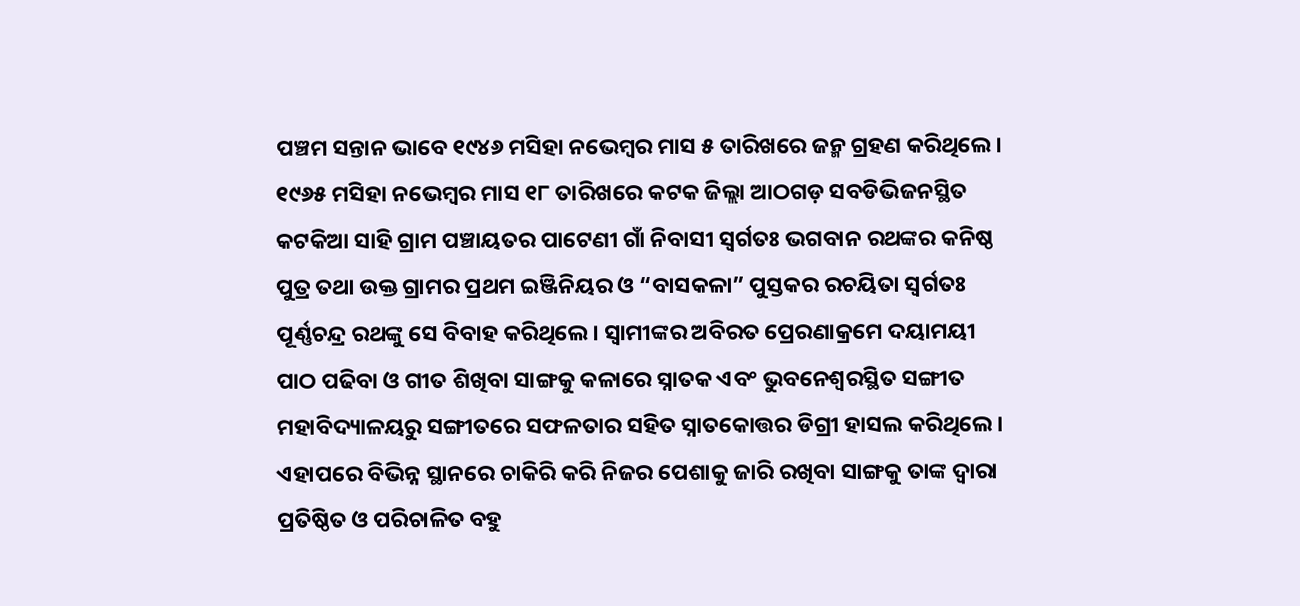ପଞ୍ଚମ ସନ୍ତାନ ଭାବେ ୧୯୪୬ ମସିହା ନଭେମ୍ବର ମାସ ୫ ତାରିଖରେ ଜନ୍ମ ଗ୍ରହଣ କରିଥିଲେ। ୧୯୬୫ ମସିହା ନଭେମ୍ବର ମାସ ୧୮ ତାରିଖରେ କଟକ ଜିଲ୍ଲା ଆଠଗଡ଼ ସବଡିଭିଜନସ୍ଥିତ କଟକିଆ ସାହି ଗ୍ରାମ ପଞ୍ଚାୟତର ପାଟେଣୀ ଗାଁ ନିବାସୀ ସ୍ବର୍ଗତଃ ଭଗବାନ ରଥଙ୍କର କନିଷ୍ଠ ପୁତ୍ର ତଥା ଉକ୍ତ ଗ୍ରାମର ପ୍ରଥମ ଇଞ୍ଜିନିୟର ଓ “ବାସକଳା” ପୁସ୍ତକର ରଚୟିତା ସ୍ୱର୍ଗତଃ ପୂର୍ଣ୍ଣଚନ୍ଦ୍ର ରଥଙ୍କୁ ସେ ବିବାହ କରିଥିଲେ। ସ୍ବାମୀଙ୍କର ଅବିରତ ପ୍ରେରଣାକ୍ରମେ ଦୟାମୟୀ ପାଠ ପଢିବା ଓ ଗୀତ ଶିଖିବା ସାଙ୍ଗକୁ କଳାରେ ସ୍ନାତକ ଏବଂ ଭୁବନେଶ୍ଵରସ୍ଥିତ ସଙ୍ଗୀତ ମହାବିଦ୍ୟାଳୟରୁ ସଙ୍ଗୀତରେ ସଫଳତାର ସହିତ ସ୍ନାତକୋତ୍ତର ଡିଗ୍ରୀ ହାସଲ କରିଥିଲେ। ଏହାପରେ ବିଭିନ୍ନ ସ୍ଥାନରେ ଚାକିରି କରି ନିଜର ପେଶାକୁ ଜାରି ରଖିବା ସାଙ୍ଗକୁ ତାଙ୍କ ଦ୍ଵାରା ପ୍ରତିଷ୍ଠିତ ଓ ପରିଚାଳିତ ବହୁ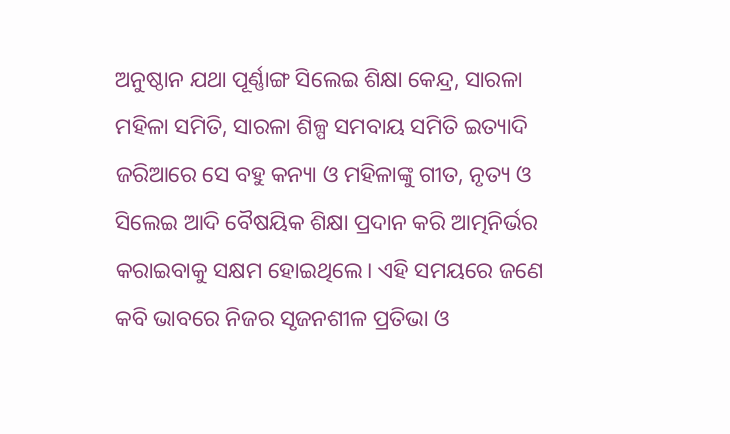ଅନୁଷ୍ଠାନ ଯଥା ପୂର୍ଣ୍ଣାଙ୍ଗ ସିଲେଇ ଶିକ୍ଷା କେନ୍ଦ୍ର, ସାରଳା ମହିଳା ସମିତି, ସାରଳା ଶିଳ୍ପ ସମବାୟ ସମିତି ଇତ୍ୟାଦି ଜରିଆରେ ସେ ବହୁ କନ୍ୟା ଓ ମହିଳାଙ୍କୁ ଗୀତ, ନୃତ୍ୟ ଓ ସିଲେଇ ଆଦି ବୈଷୟିକ ଶିକ୍ଷା ପ୍ରଦାନ କରି ଆତ୍ମନିର୍ଭର କରାଇବାକୁ ସକ୍ଷମ ହୋଇଥିଲେ। ଏହି ସମୟରେ ଜଣେ କବି ଭାବରେ ନିଜର ସୃଜନଶୀଳ ପ୍ରତିଭା ଓ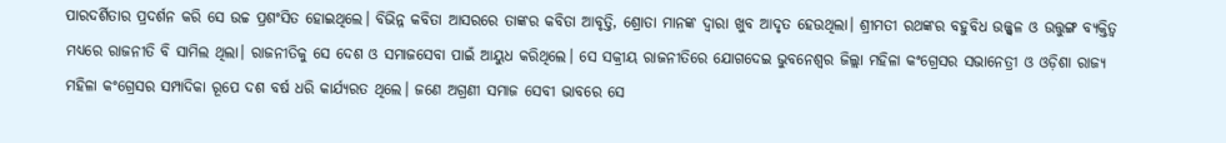ପାରଦର୍ଶିତାର ପ୍ରଦର୍ଶନ କରି ସେ ଉଚ୍ଚ ପ୍ରଶଂସିତ ହୋଇଥିଲେ। ବିଭିନ୍ନ କବିତା ଆସରରେ ତାଙ୍କର କବିତା ଆବୃତ୍ତି, ଶ୍ରୋତା ମାନଙ୍କ ଦ୍ଵାରା ଖୁବ ଆଦୃତ ହେଉଥିଲା। ଶ୍ରୀମତୀ ରଥଙ୍କର ବହୁବିଧ ଉଜ୍ଜ୍ବଳ ଓ ଉତ୍ତୁଙ୍ଗ ବ୍ୟକ୍ତିତ୍ଵ ମଧ୍ୟରେ ରାଜନୀତି ବି ସାମିଲ ଥିଲା। ରାଜନୀତିକୁ ସେ ଦେଶ ଓ ସମାଜସେବା ପାଇଁ ଆୟୁଧ କରିଥିଲେ। ସେ ସକ୍ରୀୟ ରାଜନୀତିରେ ଯୋଗଦେଇ ଭୁବନେଶ୍ୱର ଜିଲ୍ଲା ମହିଳା କଂଗ୍ରେସର ସଭାନେତ୍ରୀ ଓ ଓଡ଼ିଶା ରାଜ୍ୟ ମହିଳା କଂଗ୍ରେସର ସମ୍ପାଦିକା ରୂପେ ଦଶ ବର୍ଷ ଧରି କାର୍ଯ୍ୟରତ ଥିଲେ। ଜଣେ ଅଗ୍ରଣୀ ସମାଜ ସେବୀ ଭାବରେ ସେ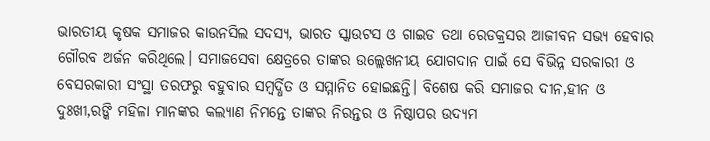ଭାରତୀୟ କୃଷକ ସମାଜର କାଉନସିଲ ସଦସ୍ୟ, ଭାରତ ସ୍କାଉଟସ ଓ ଗାଇଡ ତଥା ରେଡକ୍ରସର ଆଜୀବନ ସଭ୍ୟ ହେବାର ଗୌରବ ଅର୍ଜନ କରିଥିଲେ। ସମାଜସେବା କ୍ଷେତ୍ରରେ ତାଙ୍କର ଉଲ୍ଲେଖନୀୟ ଯୋଗଦାନ ପାଇଁ ସେ ବିଭିନ୍ନ ସରକାରୀ ଓ ବେସରକାରୀ ସଂସ୍ଥା ତରଫରୁ ବହୁବାର ସମ୍ବର୍ଦ୍ଧିତ ଓ ସମ୍ମାନିତ ହୋଇଛନ୍ତି। ବିଶେଷ କରି ସମାଜର ଦୀନ,ହୀନ ଓ ଦୁଃଖୀ,ରଙ୍କି ମହିଳା ମାନଙ୍କର କଲ୍ୟାଣ ନିମନ୍ତେ ତାଙ୍କର ନିରନ୍ତର ଓ ନିଷ୍ଠାପର ଉଦ୍ୟମ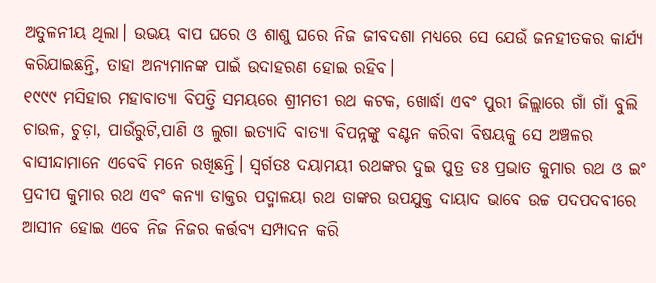ଅତୁଳନୀୟ ଥିଲା। ଉଭୟ ବାପ ଘରେ ଓ ଶାଶୁ ଘରେ ନିଜ ଜୀବଦଶା ମଧ୍ୟରେ ସେ ଯେଉଁ ଜନହୀତକର କାର୍ଯ୍ୟ କରିଯାଇଛନ୍ତି, ତାହା ଅନ୍ୟମାନଙ୍କ ପାଇଁ ଉଦାହରଣ ହୋଇ ରହିବ।
୧୯୯୯ ମସିହାର ମହାବାତ୍ୟା ବିପତ୍ତି ସମୟରେ ଶ୍ରୀମତୀ ରଥ କଟକ, ଖୋର୍ଦ୍ଧା ଏବଂ ପୁରୀ ଜିଲ୍ଲାରେ ଗାଁ ଗାଁ ବୁଲି ଚାଉଳ, ଚୁଡ଼ା, ପାଉଁରୁଟି,ପାଣି ଓ ଲୁଗା ଇତ୍ୟାଦି ବାତ୍ୟା ବିପନ୍ନଙ୍କୁ ବଣ୍ଟନ କରିବା ବିଷୟକୁ ସେ ଅଞ୍ଚଳର ବାସୀନ୍ଦାମାନେ ଏବେବି ମନେ ରଖିଛନ୍ତି। ସ୍ୱର୍ଗତଃ ଦୟାମୟୀ ରଥଙ୍କର ଦୁଇ ପୁତ୍ର ଡଃ ପ୍ରଭାତ କୁମାର ରଥ ଓ ଇଂ ପ୍ରଦୀପ କୁମାର ରଥ ଏବଂ କନ୍ୟା ଡାକ୍ତର ପଦ୍ମାଳୟା ରଥ ତାଙ୍କର ଉପଯୁକ୍ତ ଦାୟାଦ ଭାବେ ଉଚ୍ଚ ପଦପଦବୀରେ ଆସୀନ ହୋଇ ଏବେ ନିଜ ନିଜର କର୍ତ୍ତବ୍ୟ ସମ୍ପାଦନ କରି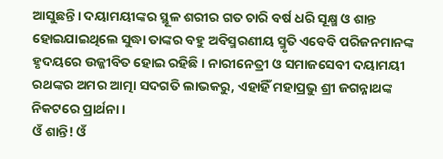ଆସୁଛନ୍ତି। ଦୟାମୟୀଙ୍କର ସ୍ଥୂଳ ଶରୀର ଗତ ଚାରି ବର୍ଷ ଧରି ସୂକ୍ଷ୍ମ ଓ ଶାନ୍ତ ହୋଇଯାଇଥିଲେ ସୁଦ୍ଧା ତାଙ୍କର ବହୁ ଅବିସ୍ମରଣୀୟ ସ୍ମୃତି ଏବେବି ପରିଜନମାନଙ୍କ ହୃଦୟରେ ଉଜ୍ଜୀବିତ ହୋଇ ରହିଛି। ନାରୀନେତ୍ରୀ ଓ ସମାଜସେବୀ ଦୟାମୟୀ ରଥଙ୍କର ଅମର ଆତ୍ମା ସଦଗତି ଲାଭକରୁ, ଏହାହିଁ ମହାପ୍ରଭୁ ଶ୍ରୀ ଜଗନ୍ନାଥଙ୍କ ନିକଟରେ ପ୍ରାର୍ଥନା।
ଓଁ ଶାନ୍ତି! ଓଁ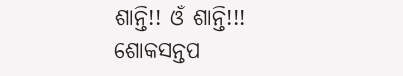ଶାନ୍ତି!! ଓଁ ଶାନ୍ତି!!!
ଶୋକସନ୍ତପ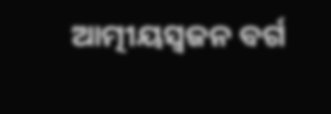ଆତ୍ମୀୟସ୍ୱଜନ ବର୍ଗ